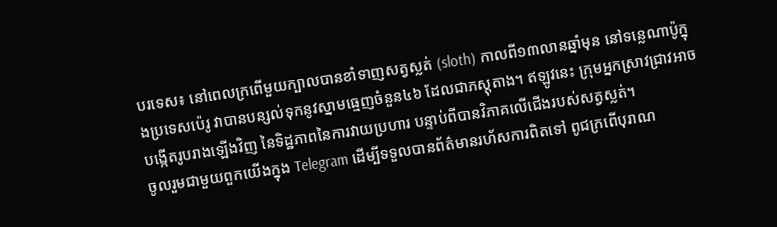បរទេស៖ នៅពេលក្រពើមួយក្បាលបានខាំទាញសត្វស្លត់ (sloth) កាលពី១៣លានឆ្នាំមុន នៅទន្លេណាប៉ូក្នុងប្រទេសប៉េរូ វាបានបន្សល់ទុកនូវស្នាមធ្មេញចំនួន៤៦ ដែលជាភស្ដុតាង។ ឥឡូវនេះ ក្រុមអ្នកស្រាវជ្រាវអាចបង្កើតរូបរាងឡើងវិញ នៃទិដ្ឋភាពនៃការវាយប្រហារ បន្ទាប់ពីបានវិភាគលើជើងរបស់សត្វស្លត់។
ចូលរួមជាមួយពួកយើងក្នុង Telegram ដើម្បីទទួលបានព័ត៌មានរហ័សការពិតទៅ ពូជក្រពើបុរាណ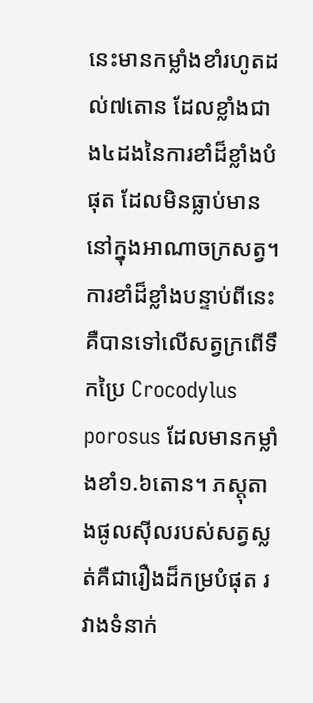នេះមានកម្លាំងខាំរហូតដល់៧តោន ដែលខ្លាំងជាង៤ដងនៃការខាំដ៏ខ្លាំងបំផុត ដែលមិនធ្លាប់មាននៅក្នុងអាណាចក្រសត្វ។ ការខាំដ៏ខ្លាំងបន្ទាប់ពីនេះគឺបានទៅលើសត្វក្រពើទឹកប្រៃ Crocodylus porosus ដែលមានកម្លាំងខាំ១.៦តោន។ ភស្ដុតាងផូលស៊ីលរបស់សត្វស្លត់គឺជារឿងដ៏កម្របំផុត រវាងទំនាក់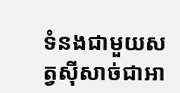ទំនងជាមួយសត្វស៊ីសាច់ជាអា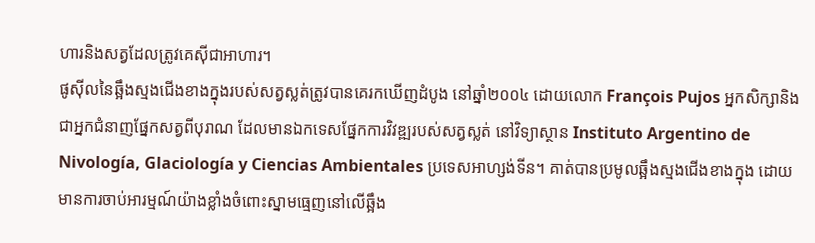ហារនិងសត្វដែលត្រូវគេស៊ីជាអាហារ។
ផូស៊ីលនៃឆ្អឹងស្មងជើងខាងក្នុងរបស់សត្វស្លត់ត្រូវបានគេរកឃើញដំបូង នៅឆ្នាំ២០០៤ ដោយលោក François Pujos អ្នកសិក្សានិងជាអ្នកជំនាញផ្នែកសត្វពីបុរាណ ដែលមានឯកទេសផ្នែកការវិវឌ្ឍរបស់សត្វស្លត់ នៅវិទ្យាស្ថាន Instituto Argentino de Nivología, Glaciología y Ciencias Ambientales ប្រទេសអាហ្សង់ទីន។ គាត់បានប្រមូលឆ្អឹងស្មងជើងខាងក្នុង ដោយមានការចាប់អារម្មណ៍យ៉ាងខ្លាំងចំពោះស្នាមធ្មេញនៅលើឆ្អឹង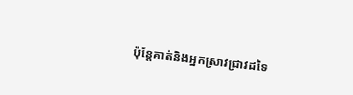ប៉ុន្តែគាត់និងអ្នកស្រាវជ្រាវដទៃ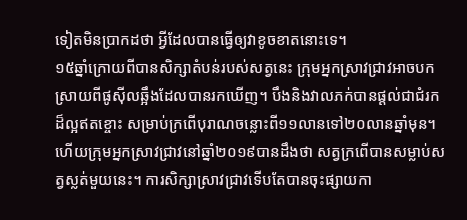ទៀតមិនប្រាកដថា អ្វីដែលបានធ្វើឲ្យវាខូចខាតនោះទេ។
១៥ឆ្នាំក្រោយពីបានសិក្សាតំបន់របស់សត្វនេះ ក្រុមអ្នកស្រាវជ្រាវអាចបកស្រាយពីផូស៊ីលឆ្អឹងដែលបានរកឃើញ។ បឹងនិងវាលភក់បានផ្ដល់ជាជំរកដ៏ល្អឥតខ្ចោះ សម្រាប់ក្រពើបុរាណចន្លោះពី១១លានទៅ២០លានឆ្នាំមុន។ ហើយក្រុមអ្នកស្រាវជ្រាវនៅឆ្នាំ២០១៩បានដឹងថា សត្វក្រពើបានសម្លាប់សត្វស្លត់មួយនេះ។ ការសិក្សាស្រាវជ្រាវទើបតែបានចុះផ្សាយកា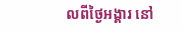លពីថ្ងៃអង្គារ នៅ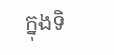ក្នុងទិ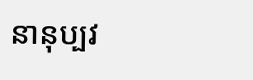នានុប្បវ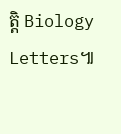ត្តិ Biology Letters៕